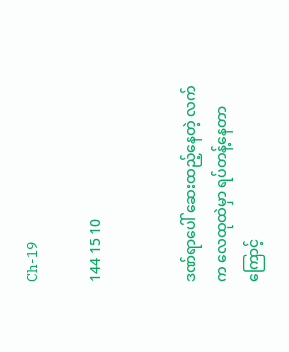Ch-19

144 15 10


ဒဏ်ရာပေါ် ဆေးထည့်နေတဲ့ လက်က လေထုထဲမှာ ရပ်တန့်နေတာကြောင့်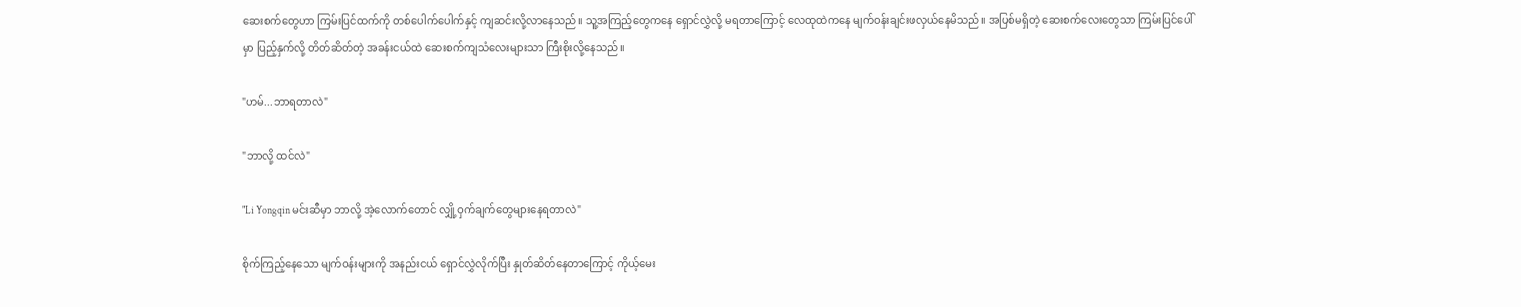ဆေးစက်တွေဟာ ကြမ်းပြင်ထက်ကို တစ်ပေါက်ပေါက်နှင့် ကျဆင်းလို့လာနေသည်။ သူ့အကြည့်တွေကနေ ရှောင်လွှဲလို့ မရတာကြောင့် လေထုထဲကနေ မျက်ဝန်းချင်းဖလှယ်နေမိသည်။ အပြစ်မရှိတဲ့ ဆေးစက်လေးတွေသာ ကြမ်းပြင်ပေါ်မှာ ပြည့်နှက်လို့ တိတ်ဆိတ်တဲ့ အခန်းငယ်ထဲ ဆေးစက်ကျသံလေးများသာ ကြီးစိုးလို့နေသည်။

"ဟမ်...ဘာရတာလဲ"

"ဘာလို့ ထင်လဲ"

"Li Yongqin မင်းဆီမှာ ဘာလို့ အဲ့လောက်တောင် လျှို့ဝှက်ချက်တွေများနေရတာလဲ"

စိုက်ကြည့်နေသော မျက်ဝန်းများကို အနည်းငယ် ရှောင်လွှဲလိုက်ပြီး နှုတ်ဆိတ်နေတာကြောင့် ကိုယ့်မေး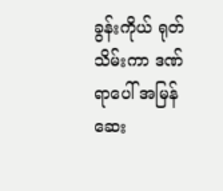ခွန်းကိုယ် ရုတ်သိမ်းကာ ဒဏ်ရာပေါ် အမြန်ဆေး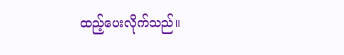ထည့်ပေးလိုက်သည်။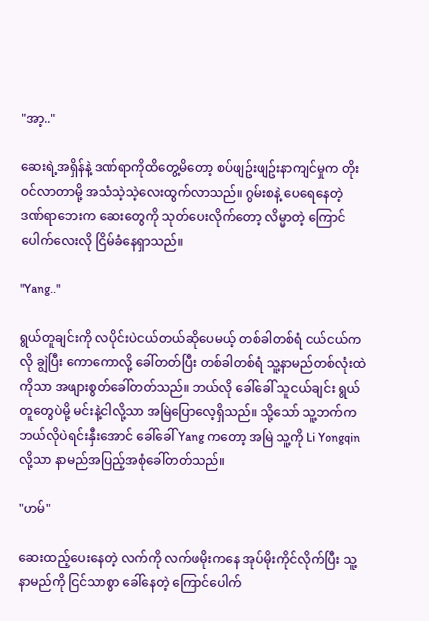"အာ့.."

ဆေးရဲ့အရှိန်နဲ့ ဒဏ်ရာကိုထိတွေ့မိတော့ စပ်ဖျဥ်းဖျဥ်းနာကျင်မှုက တိုးဝင်လာတာမို့ အသံသဲ့သဲ့လေးထွက်လာသည်။ ဂွမ်းစနဲ့ ပေရေနေတဲ့ ဒဏ်ရာဘေးက ဆေးတွေကို သုတ်ပေးလိုက်တော့ လိမ္မာတဲ့ ကြောင်ပေါက်လေးလို ငြိမ်ခံနေရှာသည်။

"Yang.."

ရွယ်တူချင်းကို လပိုင်းပဲငယ်တယ်ဆိုပေမယ့် တစ်ခါတစ်ရံ ငယ်ငယ်ကလို ချွဲပြီး ကောကောလို့ ခေါ်တတ်ပြီး တစ်ခါတစ်ရံ သူ့နာမည်တစ်လုံးထဲကိုသာ အဖျားစွတ်ခေါ်တတ်သည်။ ဘယ်လို ခေါ်ခေါ် သူငယ်ချင်း ရွယ်တူတွေပဲမို့ မင်းနဲ့ငါလို့သာ အမြဲပြောလေ့ရှိသည်။ သို့သော် သူ့ဘက်က ဘယ်လိုပဲရင်းနှီးအောင် ခေါ်ခေါ် Yang ကတော့ အမြဲ သူ့ကို Li Yongqin လို့သာ နာမည်အပြည့်အစုံခေါ်တတ်သည်။

"ဟမ်"

ဆေးထည့်ပေးနေတဲ့ လက်ကို လက်ဖမိုးကနေ အုပ်မိုးကိုင်လိုက်ပြီး သူ့နာမည်ကို ငြင်သာစွာ ခေါ်နေတဲ့ ကြောင်ပေါက်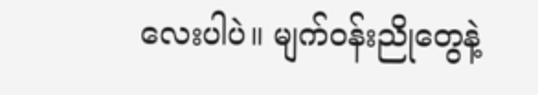လေးပါပဲ။ မျက်ဝန်းညိုတွေနဲ့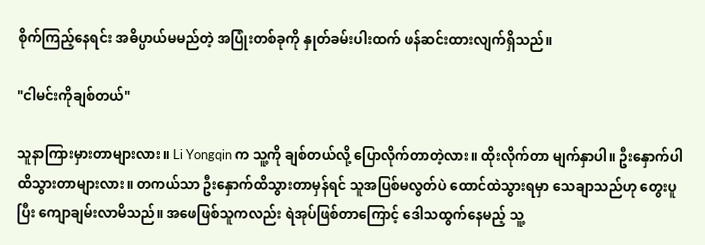စိုက်ကြည့်နေရင်း အဓိပ္ပာယ်မမည်တဲ့ အပြုံးတစ်ခုကို နှုတ်ခမ်းပါးထက် ဖန်ဆင်းထားလျက်ရှိသည်။

"ငါမင်းကိုချစ်တယ်"

သူနာကြားမှားတာများလား။ Li Yongqin က သူ့ကို ချစ်တယ်လို့ ပြောလိုက်တာတဲ့လား။ ထိုးလိုက်တာ မျက်နှာပါ။ ဦးနှောက်ပါ ထိသွားတာများလား။ တကယ်သာ ဦးနှောက်ထိသွားတာမှန်ရင် သူအပြစ်မလွတ်ပဲ ထောင်ထဲသွားရမှာ သေချာသည်ဟု တွေးပူပြီး ကျောချမ်းလာမိသည်။ အဖေဖြစ်သူကလည်း ရဲအုပ်ဖြစ်တာကြောင့် ဒေါသထွက်နေမည့် သူ့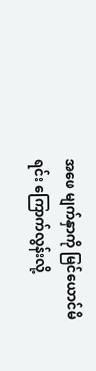အဖေ မျက်နှာကို မြင်ယောင်မိရင်း ကြောက်လွန်းလို့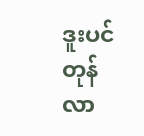ဒူးပင်တုန်လာ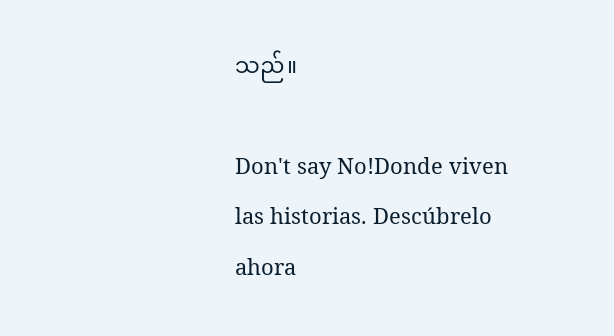သည်။

Don't say No!Donde viven las historias. Descúbrelo ahora